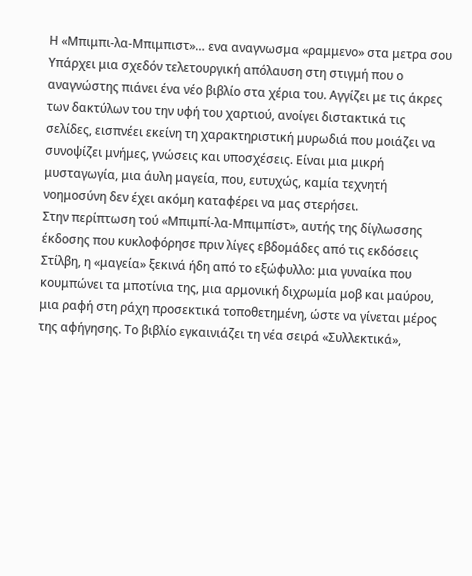Η «Μπιμπι-λα-Μπιμπιστ»… ενα αναγνωσμα «ραμμενο» στα μετρα σου
Υπάρχει μια σχεδόν τελετουργική απόλαυση στη στιγμή που ο αναγνώστης πιάνει ένα νέο βιβλίο στα χέρια του. Αγγίζει με τις άκρες των δακτύλων του την υφή του χαρτιού, ανοίγει διστακτικά τις σελίδες, εισπνέει εκείνη τη χαρακτηριστική μυρωδιά που μοιάζει να συνοψίζει μνήμες, γνώσεις και υποσχέσεις. Είναι μια μικρή μυσταγωγία, μια άυλη μαγεία, που, ευτυχώς, καμία τεχνητή νοημοσύνη δεν έχει ακόμη καταφέρει να μας στερήσει.
Στην περίπτωση τού «Μπιμπί-λα-Μπιμπίστ», αυτής της δίγλωσσης έκδοσης που κυκλοφόρησε πριν λίγες εβδομάδες από τις εκδόσεις Στίλβη, η «μαγεία» ξεκινά ήδη από το εξώφυλλο: μια γυναίκα που κουμπώνει τα μποτίνια της, μια αρμονική διχρωμία μοβ και μαύρου, μια ραφή στη ράχη προσεκτικά τοποθετημένη, ώστε να γίνεται μέρος της αφήγησης. Το βιβλίο εγκαινιάζει τη νέα σειρά «Συλλεκτικά»,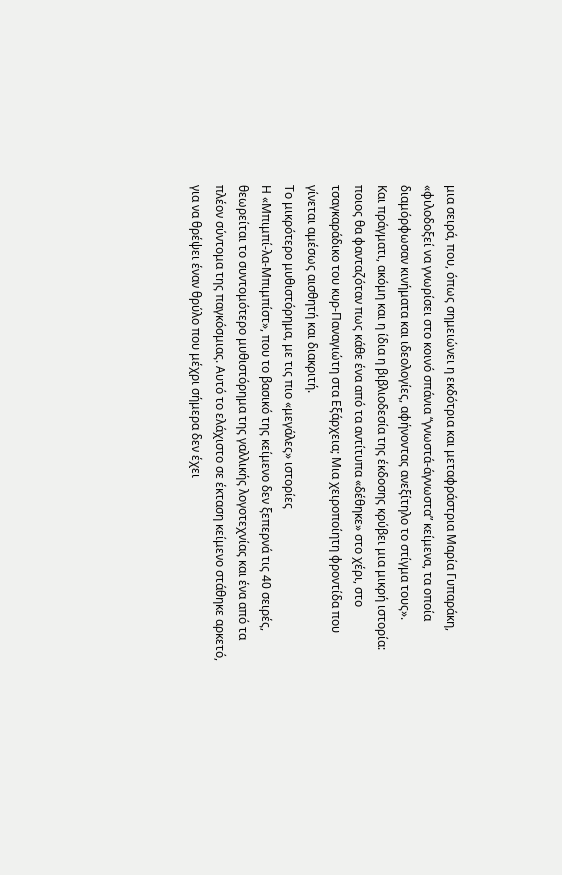μια σειρά, που, όπως σημειώνει η εκδότρια και μεταφράστρια Μαρία Γυπαράκη, «φιλοδοξεί να γνωρίσει στο κοινό σπάνια “γνωστά-άγνωστα” κείμενα, τα οποία διαμόρφωσαν κινήματα και ιδεολογίες, αφήνοντας ανεξίτηλο το στίγμα τους».
Και πράγματι, ακόμη και η ίδια η βιβλιοδεσία της έκδοσης κρύβει μια μικρή ιστορία: ποιος θα φανταζόταν πως κάθε ένα από τα αντίτυπα «δέθηκε» στο χέρι, στο τσαγκαράδικο του κυρ-Παναγιώτη στα Εξάρχεια; Μια χειροποίητη φροντίδα που γίνεται αμέσως αισθητή και διακριτή.
Το μικρότερο μυθιστόρημα, με τις πιο «μεγάλες» ιστορίες
Η «Μπιμπί-λα-Μπιμπίστ», που το βασικό της κείμενο δεν ξεπερνά τις 40 σειρές, θεωρείται το συντομότερο μυθιστόρημα της γαλλικής λογοτεχνίας και ένα από τα πλέον σύντομα της παγκόσμιας. Αυτό το ελάχιστο σε έκταση κείμενο στάθηκε αρκετό, για να θρέψει έναν θρύλο που μέχρι σήμερα δεν έχει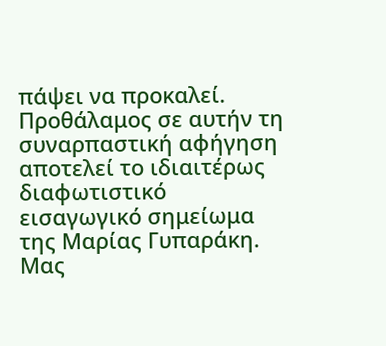πάψει να προκαλεί.
Προθάλαμος σε αυτήν τη συναρπαστική αφήγηση αποτελεί το ιδιαιτέρως διαφωτιστικό εισαγωγικό σημείωμα της Μαρίας Γυπαράκη. Μας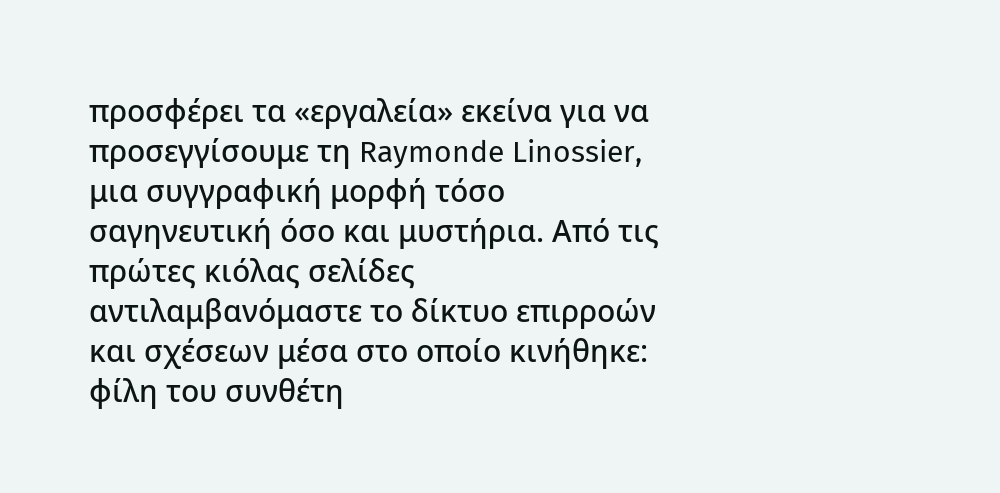προσφέρει τα «εργαλεία» εκείνα για να προσεγγίσουμε τη Raymonde Linossier, μια συγγραφική μορφή τόσο σαγηνευτική όσο και μυστήρια. Από τις πρώτες κιόλας σελίδες αντιλαμβανόμαστε το δίκτυο επιρροών και σχέσεων μέσα στο οποίο κινήθηκε: φίλη του συνθέτη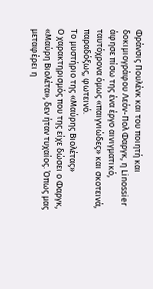Φράνσις Πουλένκ και του ποιητή και δοκιμιογράφου Λεόν-Πολ Φαργκ, η Linossier άφησε πίσω της ένα έργο αινιγματικό, ταυτόχρονα όμως «παιγνιώδες» και σκοτεινά, παραδόξως, φωτεινό.
Το μυστήριο της «Μαύρης Βιολέτας»
Ο χαρακτηρισμός που της είχε δώσει ο Φαργκ, «Μαύρη Βιολέτα», δεν ήταν τυχαίος. Όπως μας μεταφέρει η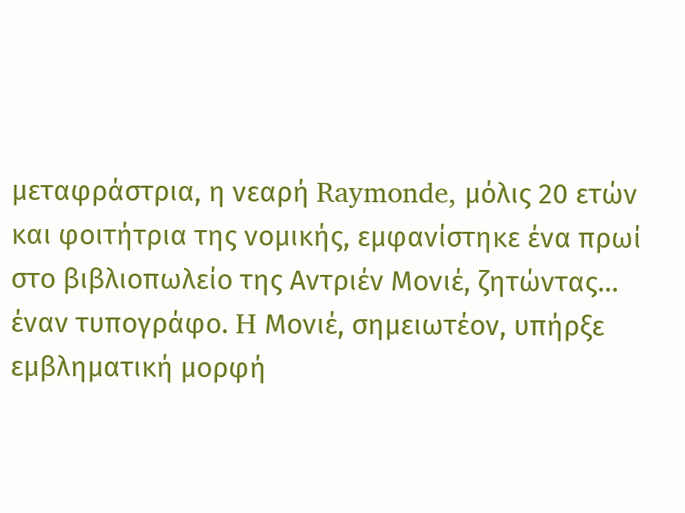μεταφράστρια, η νεαρή Raymonde, μόλις 20 ετών και φοιτήτρια της νομικής, εμφανίστηκε ένα πρωί στο βιβλιοπωλείο της Αντριέν Μονιέ, ζητώντας… έναν τυπογράφο. H Μονιέ, σημειωτέον, υπήρξε εμβληματική μορφή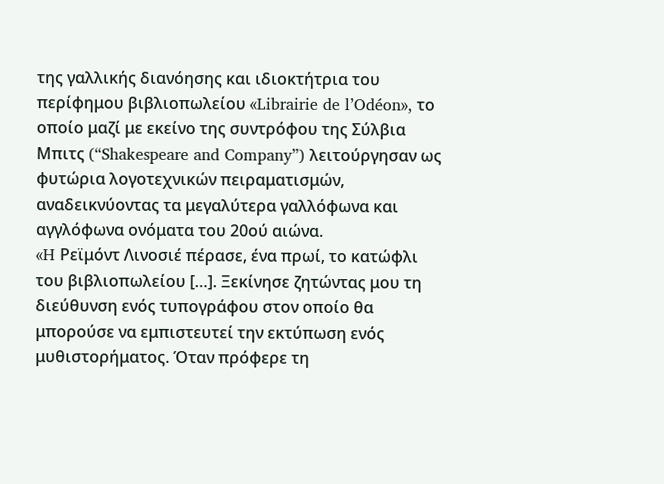της γαλλικής διανόησης και ιδιοκτήτρια του περίφημου βιβλιοπωλείου «Librairie de l’Odéon», το οποίο μαζί με εκείνο της συντρόφου της Σύλβια Μπιτς (“Shakespeare and Company”) λειτούργησαν ως φυτώρια λογοτεχνικών πειραματισμών, αναδεικνύοντας τα μεγαλύτερα γαλλόφωνα και αγγλόφωνα ονόματα του 20ού αιώνα.
«H Ρεϊμόντ Λινοσιέ πέρασε, ένα πρωί, το κατώφλι του βιβλιοπωλείου […]. Ξεκίνησε ζητώντας μου τη διεύθυνση ενός τυπογράφου στον οποίο θα μπορούσε να εμπιστευτεί την εκτύπωση ενός μυθιστορήματος. Όταν πρόφερε τη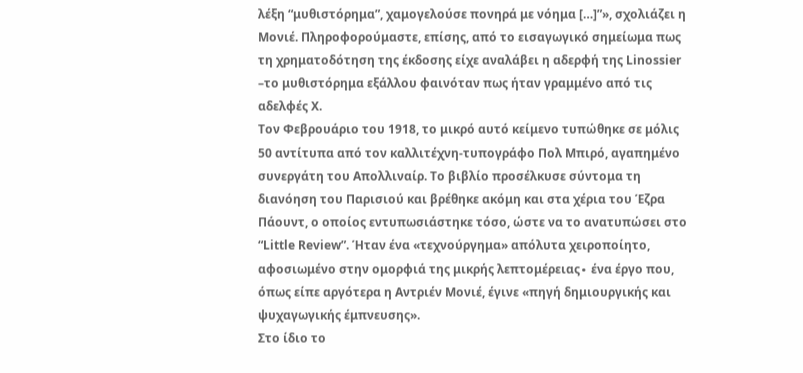λέξη “μυθιστόρημα”, χαμογελούσε πονηρά με νόημα […]”», σχολιάζει η Μονιέ. Πληροφορούμαστε, επίσης, από το εισαγωγικό σημείωμα πως τη χρηματοδότηση της έκδοσης είχε αναλάβει η αδερφή της Linossier –το μυθιστόρημα εξάλλου φαινόταν πως ήταν γραμμένο από τις αδελφές Χ.
Τον Φεβρουάριο του 1918, το μικρό αυτό κείμενο τυπώθηκε σε μόλις 50 αντίτυπα από τον καλλιτέχνη-τυπογράφο Πολ Μπιρό, αγαπημένο συνεργάτη του Απολλιναίρ. Το βιβλίο προσέλκυσε σύντομα τη διανόηση του Παρισιού και βρέθηκε ακόμη και στα χέρια του Έζρα Πάουντ, ο οποίος εντυπωσιάστηκε τόσο, ώστε να το ανατυπώσει στο “Little Review”. Ήταν ένα «τεχνούργημα» απόλυτα χειροποίητο, αφοσιωμένο στην ομορφιά της μικρής λεπτομέρειας∙ ένα έργο που, όπως είπε αργότερα η Αντριέν Μονιέ, έγινε «πηγή δημιουργικής και ψυχαγωγικής έμπνευσης».
Στο ίδιο το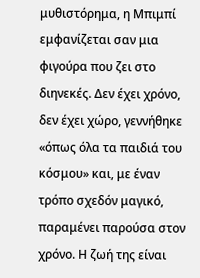μυθιστόρημα, η Μπιμπί εμφανίζεται σαν μια φιγούρα που ζει στο διηνεκές. Δεν έχει χρόνο, δεν έχει χώρο, γεννήθηκε «όπως όλα τα παιδιά του κόσμου» και, με έναν τρόπο σχεδόν μαγικό, παραμένει παρούσα στον χρόνο. Η ζωή της είναι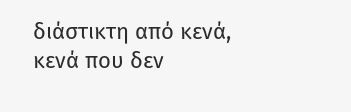διάστικτη από κενά, κενά που δεν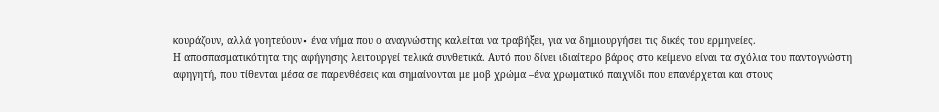κουράζουν, αλλά γοητεύουν∙ ένα νήμα που ο αναγνώστης καλείται να τραβήξει, για να δημιουργήσει τις δικές του ερμηνείες.
Η αποσπασματικότητα της αφήγησης λειτουργεί τελικά συνθετικά. Αυτό που δίνει ιδιαίτερο βάρος στο κείμενο είναι τα σχόλια του παντογνώστη αφηγητή, που τίθενται μέσα σε παρενθέσεις και σημαίνονται με μοβ χρώμα –ένα χρωματικό παιχνίδι που επανέρχεται και στους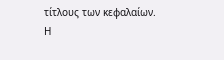τίτλους των κεφαλαίων.
Η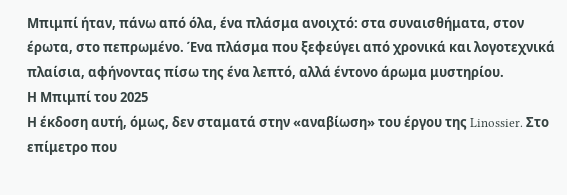Μπιμπί ήταν, πάνω από όλα, ένα πλάσμα ανοιχτό: στα συναισθήματα, στον έρωτα, στο πεπρωμένο. Ένα πλάσμα που ξεφεύγει από χρονικά και λογοτεχνικά πλαίσια, αφήνοντας πίσω της ένα λεπτό, αλλά έντονο άρωμα μυστηρίου.
Η Μπιμπί του 2025
Η έκδοση αυτή, όμως, δεν σταματά στην «αναβίωση» του έργου της Linossier. Στο επίμετρο που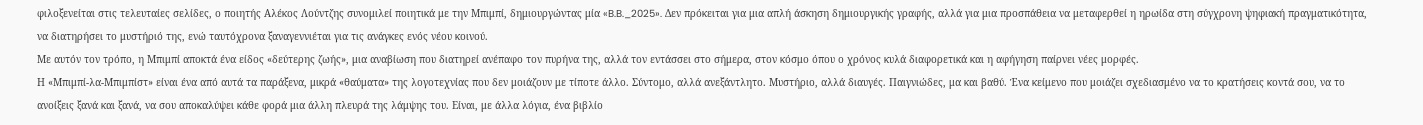φιλοξενείται στις τελευταίες σελίδες, ο ποιητής Αλέκος Λούντζης συνομιλεί ποιητικά με την Μπιμπί, δημιουργώντας μία «B.B._2025». Δεν πρόκειται για μια απλή άσκηση δημιουργικής γραφής, αλλά για μια προσπάθεια να μεταφερθεί η ηρωίδα στη σύγχρονη ψηφιακή πραγματικότητα, να διατηρήσει το μυστήριό της, ενώ ταυτόχρονα ξαναγεννιέται για τις ανάγκες ενός νέου κοινού.
Με αυτόν τον τρόπο, η Μπιμπί αποκτά ένα είδος «δεύτερης ζωής», μια αναβίωση που διατηρεί ανέπαφο τον πυρήνα της, αλλά τον εντάσσει στο σήμερα, στον κόσμο όπου ο χρόνος κυλά διαφορετικά και η αφήγηση παίρνει νέες μορφές.
Η «Μπιμπί-λα-Μπιμπίστ» είναι ένα από αυτά τα παράξενα, μικρά «θαύματα» της λογοτεχνίας που δεν μοιάζουν με τίποτε άλλο. Σύντομο, αλλά ανεξάντλητο. Μυστήριο, αλλά διαυγές. Παιγνιώδες, μα και βαθύ. Ένα κείμενο που μοιάζει σχεδιασμένο να το κρατήσεις κοντά σου, να το ανοίξεις ξανά και ξανά, να σου αποκαλύψει κάθε φορά μια άλλη πλευρά της λάμψης του. Είναι, με άλλα λόγια, ένα βιβλίο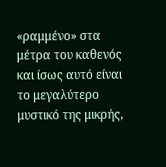«ραμμένο» στα μέτρα του καθενός και ίσως αυτό είναι το μεγαλύτερο μυστικό της μικρής,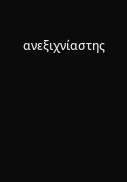ανεξιχνίαστης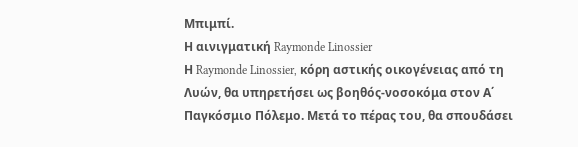Μπιμπί.
Η αινιγματική Raymonde Linossier
Η Raymonde Linossier, κόρη αστικής οικογένειας από τη Λυών, θα υπηρετήσει ως βοηθός-νοσοκόμα στον Α΄ Παγκόσμιο Πόλεμο. Μετά το πέρας του, θα σπουδάσει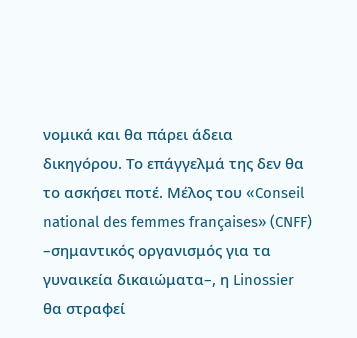νομικά και θα πάρει άδεια δικηγόρου. Το επάγγελμά της δεν θα το ασκήσει ποτέ. Μέλος του «Conseil national des femmes françaises» (CNFF) –σημαντικός οργανισμός για τα γυναικεία δικαιώματα–, η Linossier θα στραφεί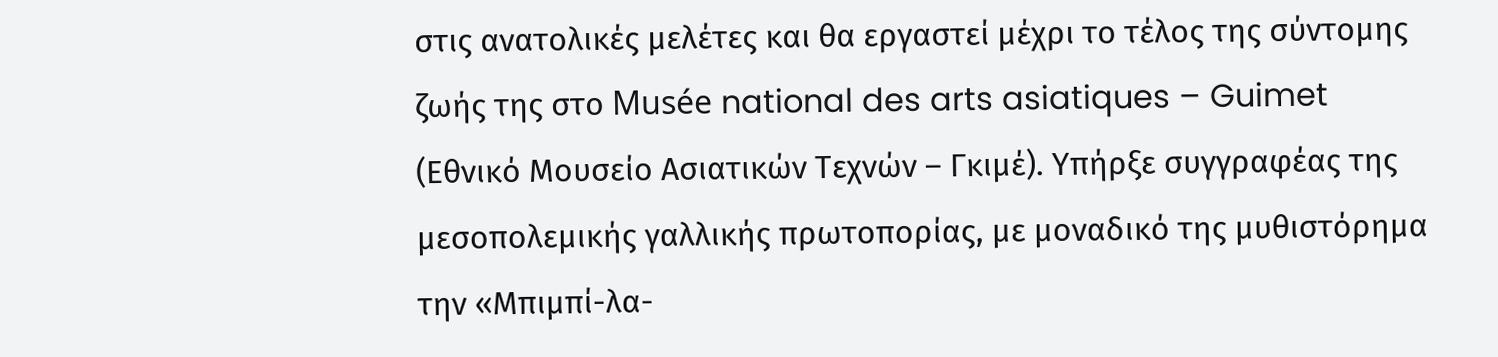στις ανατολικές μελέτες και θα εργαστεί μέχρι το τέλος της σύντομης ζωής της στο Musée national des arts asiatiques – Guimet (Εθνικό Μουσείο Ασιατικών Τεχνών – Γκιμέ). Υπήρξε συγγραφέας της μεσοπολεμικής γαλλικής πρωτοπορίας, με μοναδικό της μυθιστόρημα την «Μπιμπί-λα-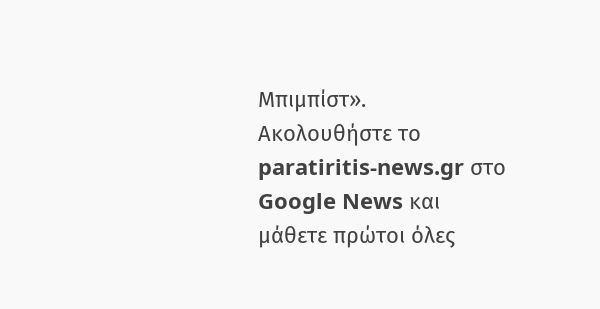Μπιμπίστ».
Ακολουθήστε το paratiritis-news.gr στο Google News και μάθετε πρώτοι όλες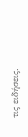τις ειδήσεις.